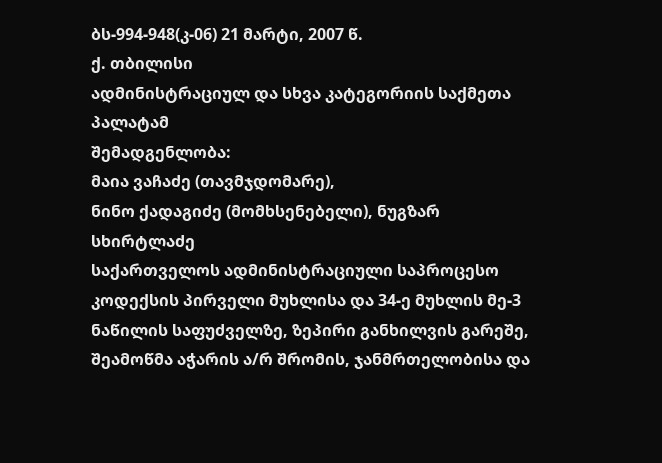ბს-994-948(კ-06) 21 მარტი, 2007 წ.
ქ. თბილისი
ადმინისტრაციულ და სხვა კატეგორიის საქმეთა პალატამ
შემადგენლობა:
მაია ვაჩაძე (თავმჯდომარე),
ნინო ქადაგიძე (მომხსენებელი), ნუგზარ სხირტლაძე
საქართველოს ადმინისტრაციული საპროცესო კოდექსის პირველი მუხლისა და 34-ე მუხლის მე-3 ნაწილის საფუძველზე, ზეპირი განხილვის გარეშე, შეამოწმა აჭარის ა/რ შრომის, ჯანმრთელობისა და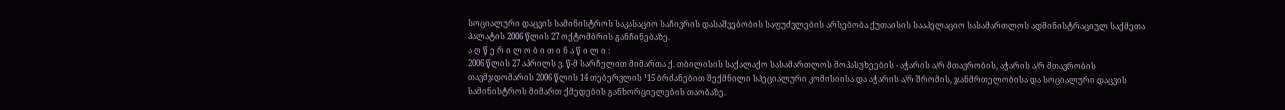სოციალური დაცვის სამინისტროს საკასაციო საჩივრის დასაშვებობის საფუძვლების არსებობა ქუთაისის სააპელაციო სასამართლოს ადმინისტრაციულ საქმეთა პალატის 2006 წლის 27 ოქტომბრის განჩინებაზე.
ა ღ წ ე რ ი ლ ო ბ ი თ ი ნ ა წ ი ლ ი :
2006 წლის 27 აპრილს ვ. წ-მ სარჩელით მიმართა ქ. თბილისის საქალაქო სასამართლოს მოპასუხეების - აჭარის ა/რ მთავრობის, აჭარის ა/რ მთავრობის თავმჯდომარის 2006 წლის 14 თებერვლის ¹15 ბრძანებით შექმნილი სპეციალური კომისიისა და აჭარის ა/რ შრომის, ჯანმრთელობისა და სოციალური დაცვის სამინისტროს მიმართ ქმედების განხორციელების თაობაზე.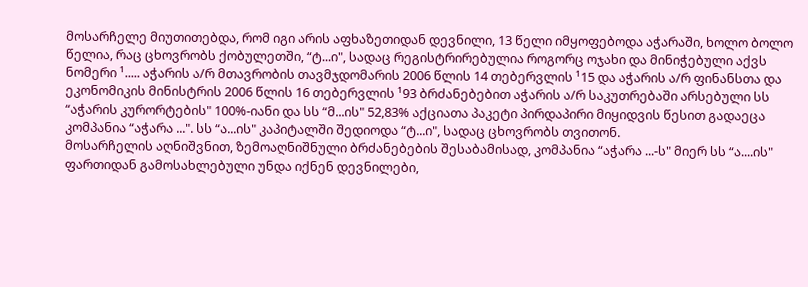მოსარჩელე მიუთითებდა, რომ იგი არის აფხაზეთიდან დევნილი, 13 წელი იმყოფებოდა აჭარაში, ხოლო ბოლო წელია, რაც ცხოვრობს ქობულეთში, “ტ...ი", სადაც რეგისტრირებულია როგორც ოჯახი და მინიჭებული აქვს ნომერი ¹..... აჭარის ა/რ მთავრობის თავმჯდომარის 2006 წლის 14 თებერვლის ¹15 და აჭარის ა/რ ფინანსთა და ეკონომიკის მინისტრის 2006 წლის 16 თებერვლის ¹93 ბრძანებებით აჭარის ა/რ საკუთრებაში არსებული სს “აჭარის კურორტების" 100%-იანი და სს “მ...ის" 52,83% აქციათა პაკეტი პირდაპირი მიყიდვის წესით გადაეცა კომპანია “აჭარა ...". სს “ა...ის" კაპიტალში შედიოდა “ტ...ი", სადაც ცხოვრობს თვითონ.
მოსარჩელის აღნიშვნით, ზემოაღნიშნული ბრძანებების შესაბამისად, კომპანია “აჭარა ...-ს" მიერ სს “ა....ის" ფართიდან გამოსახლებული უნდა იქნენ დევნილები,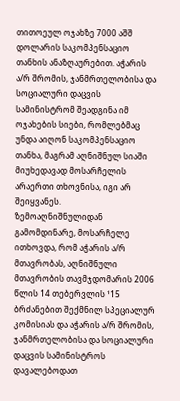თითოეულ ოჯახზე 7000 აშშ დოლარის საკომპენსაციო თანხის ანაზღაურებით. აჭარის ა/რ შრომის, ჯანმრთელობისა და სოციალური დაცვის სამინისტრომ შეადგინა იმ ოჯახების სიები, რომლებმაც უნდა აიღონ საკომპენსაციო თანხა, მაგრამ აღნიშნულ სიაში მიუხედავად მოსარჩელის არაერთი თხოვნისა, იგი არ შეიყვანეს.
ზემოაღნიშნულიდან გამომდინარე, მოსარჩელე ითხოვდა, რომ აჭარის ა/რ მთავრობას, აღნიშნული მთავრობის თავმჯდომარის 2006 წლის 14 თებერვლის ¹15 ბრძანებით შექმნილ სპეციალურ კომისიას და აჭარის ა/რ შრომის, ჯანმრთელობისა და სოციალური დაცვის სამინისტროს დავალებოდათ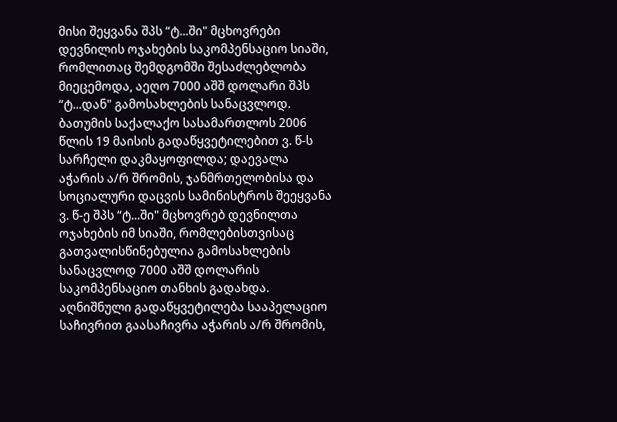მისი შეყვანა შპს “ტ...ში" მცხოვრები დევნილის ოჯახების საკომპენსაციო სიაში, რომლითაც შემდგომში შესაძლებლობა მიეცემოდა, აეღო 7000 აშშ დოლარი შპს “ტ...დან" გამოსახლების სანაცვლოდ.
ბათუმის საქალაქო სასამართლოს 2006 წლის 19 მაისის გადაწყვეტილებით ვ. წ-ს სარჩელი დაკმაყოფილდა; დაევალა აჭარის ა/რ შრომის, ჯანმრთელობისა და სოციალური დაცვის სამინისტროს შეეყვანა ვ. წ-ე შპს “ტ...ში" მცხოვრებ დევნილთა ოჯახების იმ სიაში, რომლებისთვისაც გათვალისწინებულია გამოსახლების სანაცვლოდ 7000 აშშ დოლარის საკომპენსაციო თანხის გადახდა.
აღნიშნული გადაწყვეტილება სააპელაციო საჩივრით გაასაჩივრა აჭარის ა/რ შრომის,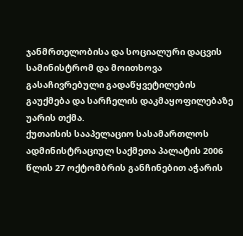ჯანმრთელობისა და სოციალური დაცვის სამინისტრომ და მოითხოვა გასაჩივრებული გადაწყვეტილების გაუქმება და სარჩელის დაკმაყოფილებაზე უარის თქმა.
ქუთაისის სააპელაციო სასამართლოს ადმინისტრაციულ საქმეთა პალატის 2006 წლის 27 ოქტომბრის განჩინებით აჭარის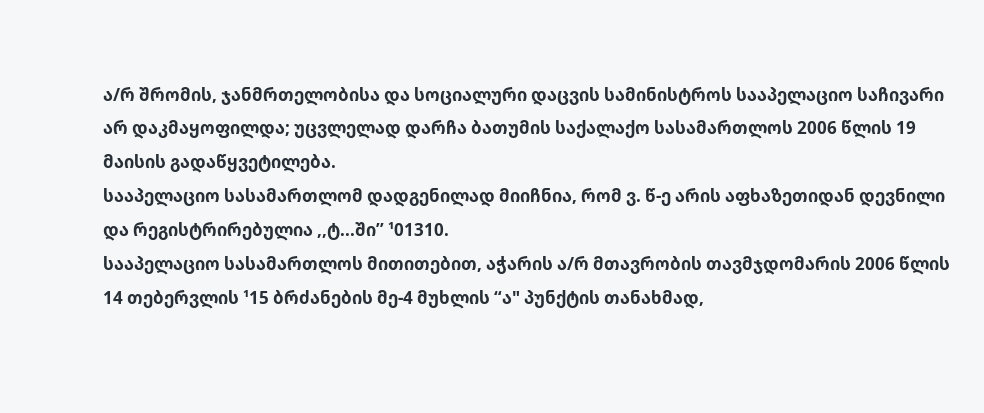ა/რ შრომის, ჯანმრთელობისა და სოციალური დაცვის სამინისტროს სააპელაციო საჩივარი არ დაკმაყოფილდა; უცვლელად დარჩა ბათუმის საქალაქო სასამართლოს 2006 წლის 19 მაისის გადაწყვეტილება.
სააპელაციო სასამართლომ დადგენილად მიიჩნია, რომ ვ. წ-ე არის აფხაზეთიდან დევნილი და რეგისტრირებულია ,,ტ...ში’’ ¹01310.
სააპელაციო სასამართლოს მითითებით, აჭარის ა/რ მთავრობის თავმჯდომარის 2006 წლის 14 თებერვლის ¹15 ბრძანების მე-4 მუხლის “ა" პუნქტის თანახმად,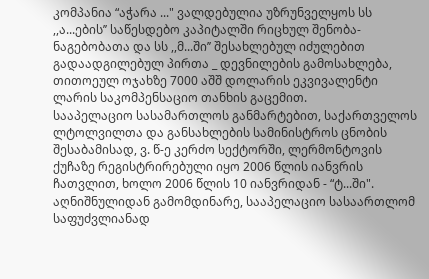კომპანია “აჭარა ..." ვალდებულია უზრუნველყოს სს ,,ა...ების’’ საწესდებო კაპიტალში რიცხულ შენობა-ნაგებობათა და სს ,,მ...ში’’ შესახლებულ იძულებით გადაადგილებულ პირთა _ დევნილების გამოსახლება, თითოეულ ოჯახზე 7000 აშშ დოლარის ეკვივალენტი ლარის საკომპენსაციო თანხის გაცემით.
სააპელაციო სასამართლოს განმარტებით, საქართველოს ლტოლვილთა და განსახლების სამინისტროს ცნობის შესაბამისად, ვ. წ-ე კერძო სექტორში, ლერმონტოვის ქუჩაზე რეგისტრირებული იყო 2006 წლის იანვრის ჩათვლით, ხოლო 2006 წლის 10 იანვრიდან - “ტ...ში".
აღნიშნულიდან გამომდინარე, სააპელაციო სასაართლომ საფუძვლიანად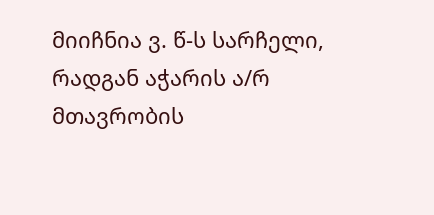მიიჩნია ვ. წ-ს სარჩელი, რადგან აჭარის ა/რ მთავრობის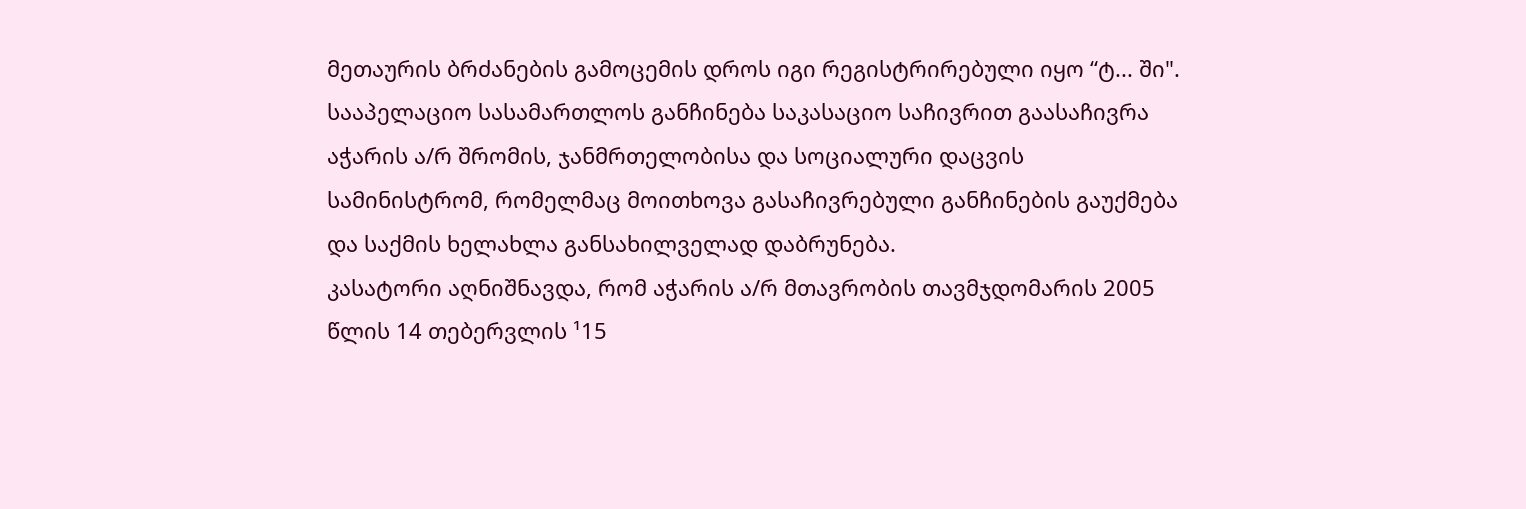მეთაურის ბრძანების გამოცემის დროს იგი რეგისტრირებული იყო “ტ... ში".
სააპელაციო სასამართლოს განჩინება საკასაციო საჩივრით გაასაჩივრა აჭარის ა/რ შრომის, ჯანმრთელობისა და სოციალური დაცვის სამინისტრომ, რომელმაც მოითხოვა გასაჩივრებული განჩინების გაუქმება და საქმის ხელახლა განსახილველად დაბრუნება.
კასატორი აღნიშნავდა, რომ აჭარის ა/რ მთავრობის თავმჯდომარის 2005 წლის 14 თებერვლის ¹15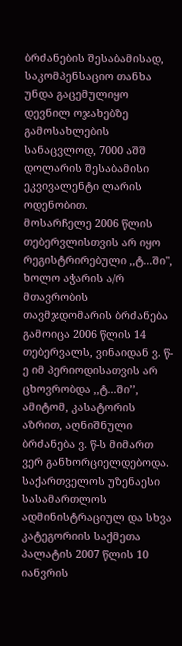ბრძანების შესაბამისად, საკომპენსაციო თანხა უნდა გაცემულიყო დევნილ ოჯახებზე გამოსახლების სანაცვლოდ, 7000 აშშ დოლარის შესაბამისი ეკვივალენტი ლარის ოდენობით.
მოსარჩელე 2006 წლის თებერვლისთვის არ იყო რეგისტრირებული ,,ტ...ში", ხოლო აჭარის ა/რ მთავრობის თავმჯდომარის ბრძანება გამოიცა 2006 წლის 14 თებერვალს, ვინაიდან ვ. წ-ე იმ პერიოდისათვის არ ცხოვრობდა ,,ტ...ში’’, ამიტომ, კასატორის აზრით, აღნიშნული ბრძანება ვ. წ-ს მიმართ ვერ განხორციელდებოდა.
საქართველოს უზენაესი სასამართლოს ადმინისტრაციულ და სხვა კატეგორიის საქმეთა პალატის 2007 წლის 10 იანვრის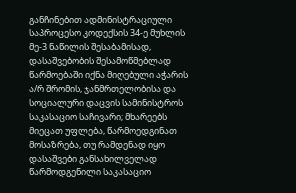განჩინებით ადმინისტრაციული საპროცესო კოდექსის 34-ე მუხლის მე-3 ნაწილის შესაბამისად, დასაშვებობის შესამოწმებლად წარმოებაში იქნა მიღებული აჭარის ა/რ შრომის, ჯანმრთელობისა და სოციალური დაცვის სამინისტროს საკასაციო საჩივარი; მხარეებს მიეცათ უფლება, წარმოედგინათ მოსაზრება, თუ რამდენად იყო დასაშვები განსახილველად წარმოდგენილი საკასაციო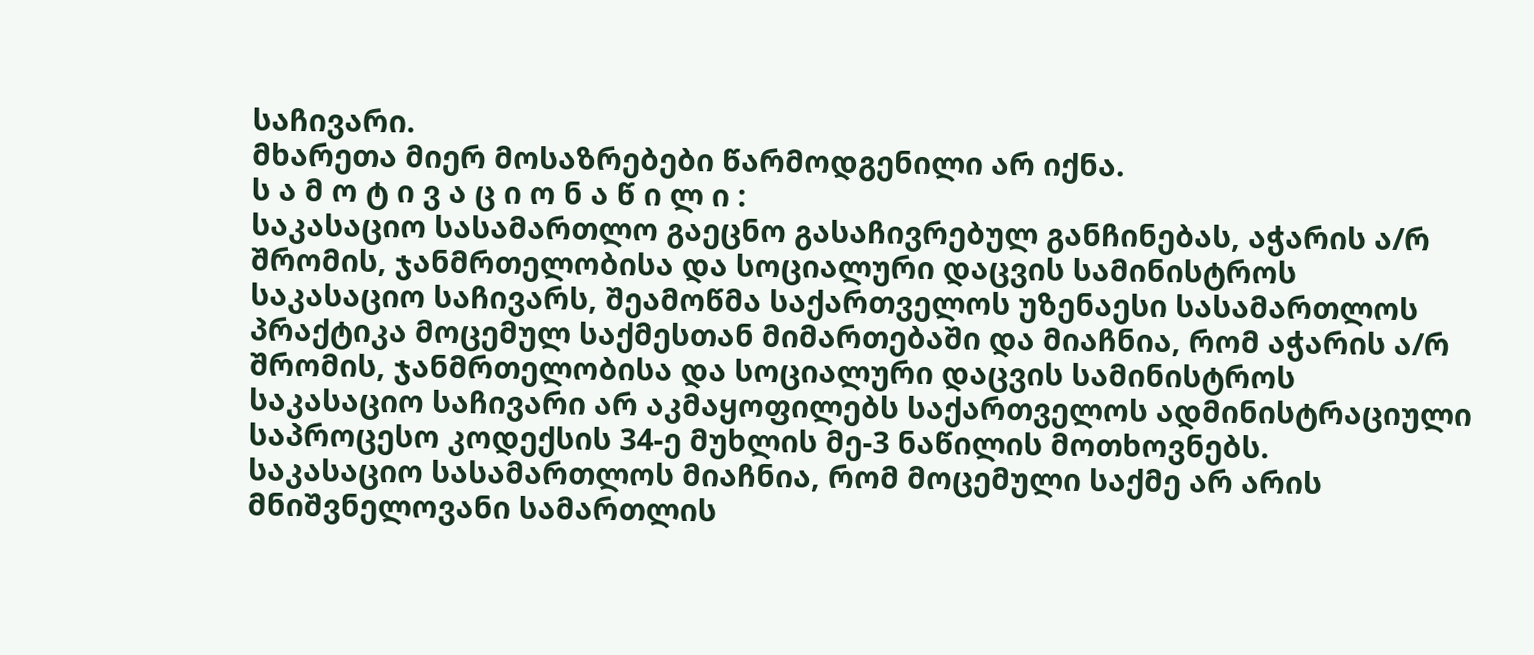საჩივარი.
მხარეთა მიერ მოსაზრებები წარმოდგენილი არ იქნა.
ს ა მ ო ტ ი ვ ა ც ი ო ნ ა წ ი ლ ი :
საკასაციო სასამართლო გაეცნო გასაჩივრებულ განჩინებას, აჭარის ა/რ შრომის, ჯანმრთელობისა და სოციალური დაცვის სამინისტროს საკასაციო საჩივარს, შეამოწმა საქართველოს უზენაესი სასამართლოს პრაქტიკა მოცემულ საქმესთან მიმართებაში და მიაჩნია, რომ აჭარის ა/რ შრომის, ჯანმრთელობისა და სოციალური დაცვის სამინისტროს საკასაციო საჩივარი არ აკმაყოფილებს საქართველოს ადმინისტრაციული საპროცესო კოდექსის 34-ე მუხლის მე-3 ნაწილის მოთხოვნებს.
საკასაციო სასამართლოს მიაჩნია, რომ მოცემული საქმე არ არის მნიშვნელოვანი სამართლის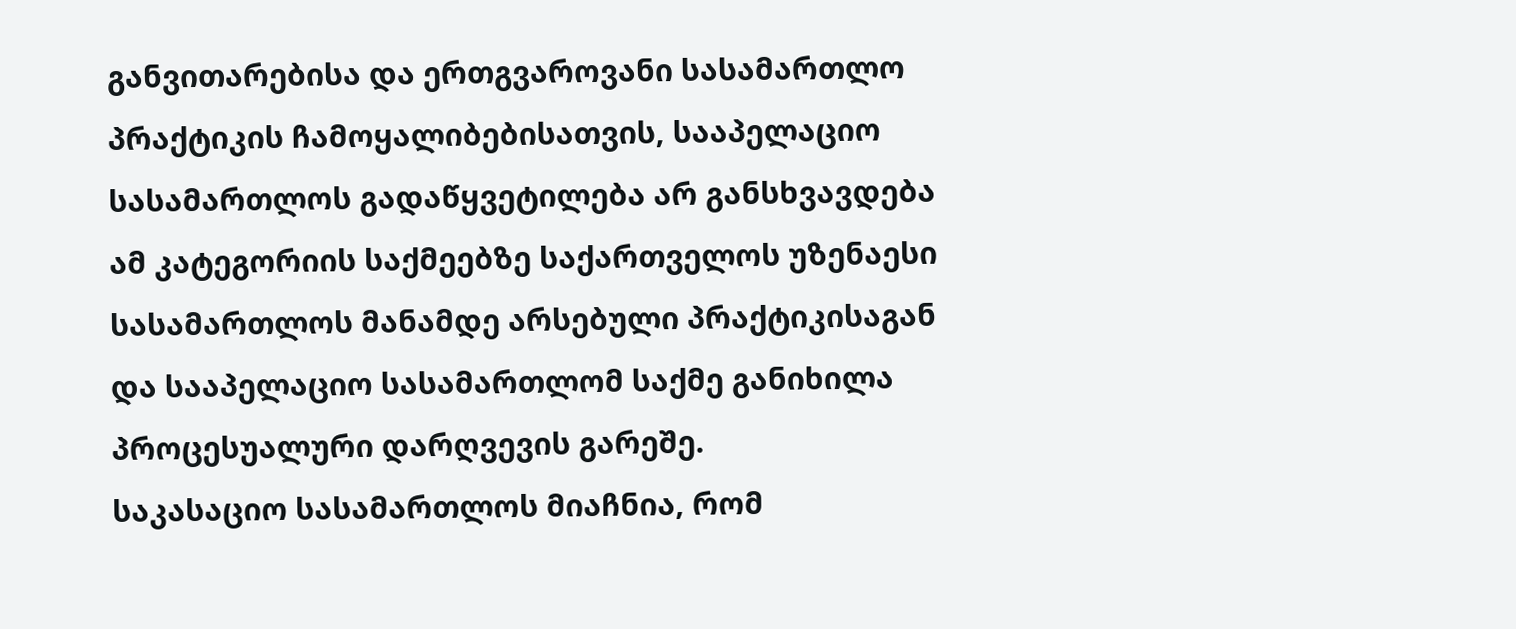განვითარებისა და ერთგვაროვანი სასამართლო პრაქტიკის ჩამოყალიბებისათვის, სააპელაციო სასამართლოს გადაწყვეტილება არ განსხვავდება ამ კატეგორიის საქმეებზე საქართველოს უზენაესი სასამართლოს მანამდე არსებული პრაქტიკისაგან და სააპელაციო სასამართლომ საქმე განიხილა პროცესუალური დარღვევის გარეშე.
საკასაციო სასამართლოს მიაჩნია, რომ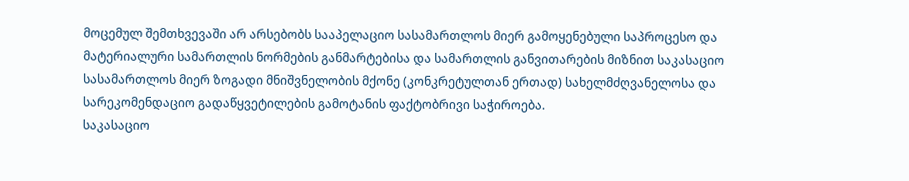მოცემულ შემთხვევაში არ არსებობს სააპელაციო სასამართლოს მიერ გამოყენებული საპროცესო და მატერიალური სამართლის ნორმების განმარტებისა და სამართლის განვითარების მიზნით საკასაციო სასამართლოს მიერ ზოგადი მნიშვნელობის მქონე (კონკრეტულთან ერთად) სახელმძღვანელოსა და სარეკომენდაციო გადაწყვეტილების გამოტანის ფაქტობრივი საჭიროება.
საკასაციო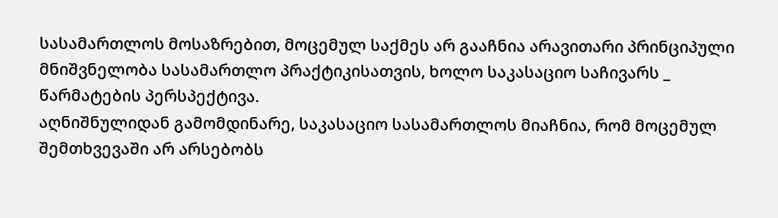სასამართლოს მოსაზრებით, მოცემულ საქმეს არ გააჩნია არავითარი პრინციპული მნიშვნელობა სასამართლო პრაქტიკისათვის, ხოლო საკასაციო საჩივარს _ წარმატების პერსპექტივა.
აღნიშნულიდან გამომდინარე, საკასაციო სასამართლოს მიაჩნია, რომ მოცემულ შემთხვევაში არ არსებობს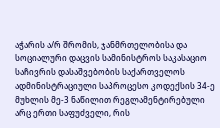აჭარის ა/რ შრომის, ჯანმრთელობისა და სოციალური დაცვის სამინისტროს საკასაციო საჩივრის დასაშვებობის საქართველოს ადმინისტრაციული საპროცესო კოდექსის 34-ე მუხლის მე-3 ნაწილით რეგლამენტირებული არც ერთი საფუძველი, რის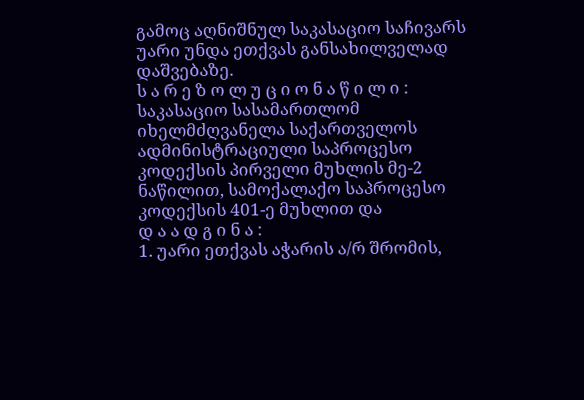გამოც აღნიშნულ საკასაციო საჩივარს უარი უნდა ეთქვას განსახილველად დაშვებაზე.
ს ა რ ე ზ ო ლ უ ც ი ო ნ ა წ ი ლ ი :
საკასაციო სასამართლომ იხელმძღვანელა საქართველოს ადმინისტრაციული საპროცესო კოდექსის პირველი მუხლის მე-2 ნაწილით, სამოქალაქო საპროცესო კოდექსის 401-ე მუხლით და
დ ა ა დ გ ი ნ ა :
1. უარი ეთქვას აჭარის ა/რ შრომის,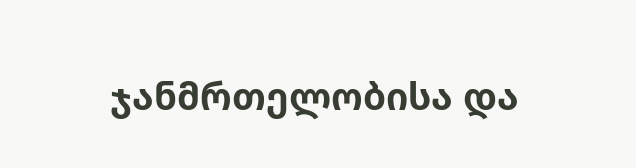ჯანმრთელობისა და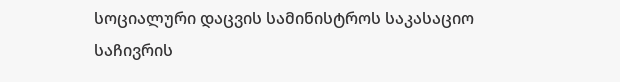სოციალური დაცვის სამინისტროს საკასაციო საჩივრის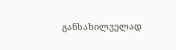განსახილველად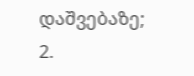დაშვებაზე;
2.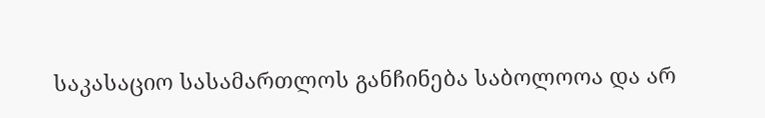საკასაციო სასამართლოს განჩინება საბოლოოა და არ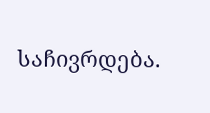საჩივრდება.